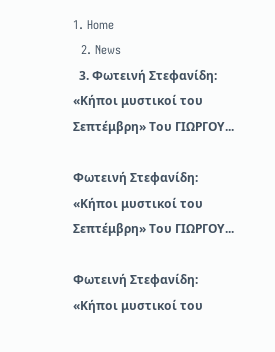1. Home
  2. News
  3. Φωτεινή Στεφανίδη: «Κήποι μυστικοί του Σεπτέμβρη» Του ΓΙΩΡΓΟΥ...

Φωτεινή Στεφανίδη: «Κήποι μυστικοί του Σεπτέμβρη» Του ΓΙΩΡΓΟΥ...

Φωτεινή Στεφανίδη: «Κήποι μυστικοί του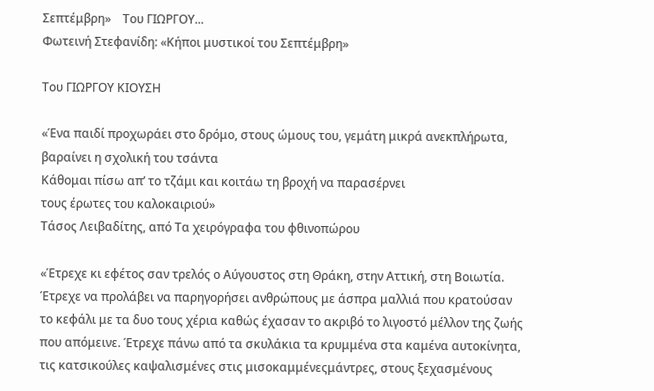Σεπτέμβρη»    Του ΓΙΩΡΓΟΥ...
Φωτεινή Στεφανίδη: «Κήποι μυστικοί του Σεπτέμβρη»

Του ΓΙΩΡΓΟΥ ΚΙΟΥΣΗ

«Ένα παιδί προχωράει στο δρόμο, στους ώμους του, γεμάτη μικρά ανεκπλήρωτα, βαραίνει η σχολική του τσάντα
Κάθομαι πίσω απ’ το τζάμι και κοιτάω τη βροχή να παρασέρνει
τους έρωτες του καλοκαιριού»
Τάσος Λειβαδίτης, από Τα χειρόγραφα του φθινοπώρου

«Έτρεχε κι εφέτος σαν τρελός ο Αύγουστος στη Θράκη, στην Αττική, στη Βοιωτία. Έτρεχε να προλάβει να παρηγορήσει ανθρώπους με άσπρα μαλλιά που κρατούσαν το κεφάλι με τα δυο τους χέρια καθώς έχασαν το ακριβό το λιγοστό μέλλον της ζωής που απόμεινε. Έτρεχε πάνω από τα σκυλάκια τα κρυμμένα στα καμένα αυτοκίνητα, τις κατσικούλες καψαλισμένες στις μισοκαμμένεςμάντρες, στους ξεχασμένους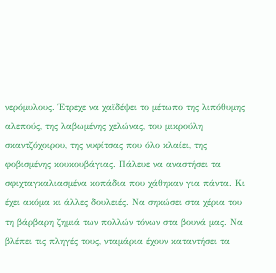νερόμυλους. Έτρεχε να χαϊδέψει το μέτωπο της λιπόθυμης αλεπούς, της λαβωμένης χελώνας, του μικρούλη σκαντζόχοιρου, της νυφίτσας που όλο κλαίει, της φοβισμένης κουκουβάγιας. Πάλευε να αναστήσει τα σφιχταγκαλιασμένα κοπάδια που χάθηκαν για πάντα. Κι έχει ακόμα κι άλλες δουλειές. Να σηκώσει στα χέρια του τη βάρβαρη ζημιά των πολλών τόνων στα βουνά μας. Να βλέπει τις πληγές τους, νταμάρια έχουν καταντήσει τα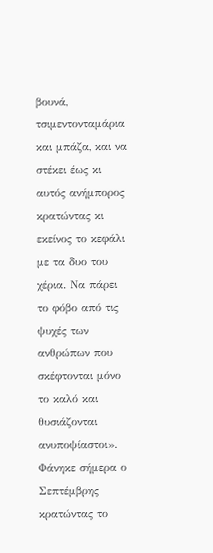βουνά, τσιμεντονταμάρια και μπάζα, και να στέκει έως κι αυτός ανήμπορος κρατώντας κι εκείνος το κεφάλι με τα δυο του χέρια. Να πάρει το φόβο από τις ψυχές των ανθρώπων που σκέφτονται μόνο το καλό και θυσιάζονται ανυποψίαστοι». Φάνηκε σήμερα ο Σεπτέμβρης κρατώντας το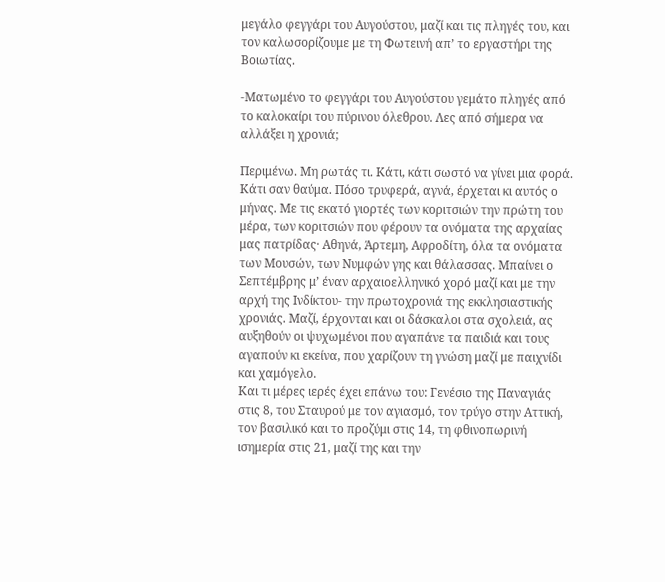μεγάλο φεγγάρι του Αυγούστου, μαζί και τις πληγές του, και τον καλωσορίζουμε με τη Φωτεινή απ’ το εργαστήρι της Βοιωτίας.

-Ματωμένο το φεγγάρι του Αυγούστου γεμάτο πληγές από το καλοκαίρι του πύρινου όλεθρου. Λες από σήμερα να αλλάξει η χρονιά;

Περιμένω. Μη ρωτάς τι. Κάτι, κάτι σωστό να γίνει μια φορά. Κάτι σαν θαύμα. Πόσο τρυφερά, αγνά, έρχεται κι αυτός ο μήνας. Με τις εκατό γιορτές των κοριτσιών την πρώτη του μέρα, των κοριτσιών που φέρουν τα ονόματα της αρχαίας μας πατρίδας· Αθηνά, Άρτεμη, Αφροδίτη, όλα τα ονόματα των Μουσών, των Νυμφών γης και θάλασσας. Μπαίνει ο Σεπτέμβρης μ’ έναν αρχαιοελληνικό χορό μαζί και με την αρχή της Ινδίκτου- την πρωτοχρονιά της εκκλησιαστικής χρονιάς. Μαζί, έρχονται και οι δάσκαλοι στα σχολειά, ας αυξηθούν οι ψυχωμένοι που αγαπάνε τα παιδιά και τους αγαπούν κι εκείνα, που χαρίζουν τη γνώση μαζί με παιχνίδι και χαμόγελο.
Και τι μέρες ιερές έχει επάνω του: Γενέσιο της Παναγιάς στις 8, του Σταυρού με τον αγιασμό, τον τρύγο στην Αττική, τον βασιλικό και το προζύμι στις 14, τη φθινοπωρινή ισημερία στις 21, μαζί της και την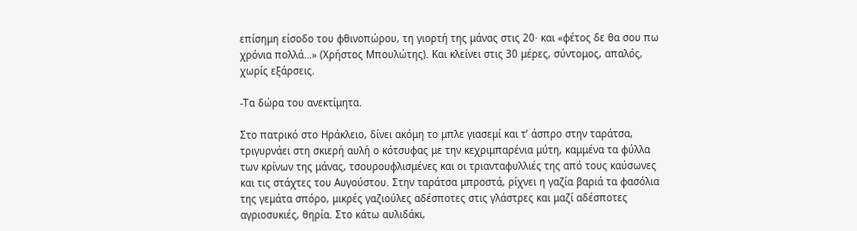επίσημη είσοδο του φθινοπώρου, τη γιορτή της μάνας στις 20· και «φέτος δε θα σου πω χρόνια πολλά…» (Χρήστος Μπουλώτης). Και κλείνει στις 30 μέρες, σύντομος, απαλός, χωρίς εξάρσεις.

-Τα δώρα του ανεκτίμητα.

Στο πατρικό στο Ηράκλειο, δίνει ακόμη το μπλε γιασεμί και τ’ άσπρο στην ταράτσα, τριγυρνάει στη σκιερή αυλή ο κότσυφας με την κεχριμπαρένια μύτη, καμμένα τα φύλλα των κρίνων της μάνας, τσουρουφλισμένες και οι τριανταφυλλιές της από τους καύσωνες και τις στάχτες του Αυγούστου. Στην ταράτσα μπροστά, ρίχνει η γαζία βαριά τα φασόλια της γεμάτα σπόρο, μικρές γαζιούλες αδέσποτες στις γλάστρες και μαζί αδέσποτες αγριοσυκιές, θηρία. Στο κάτω αυλιδάκι,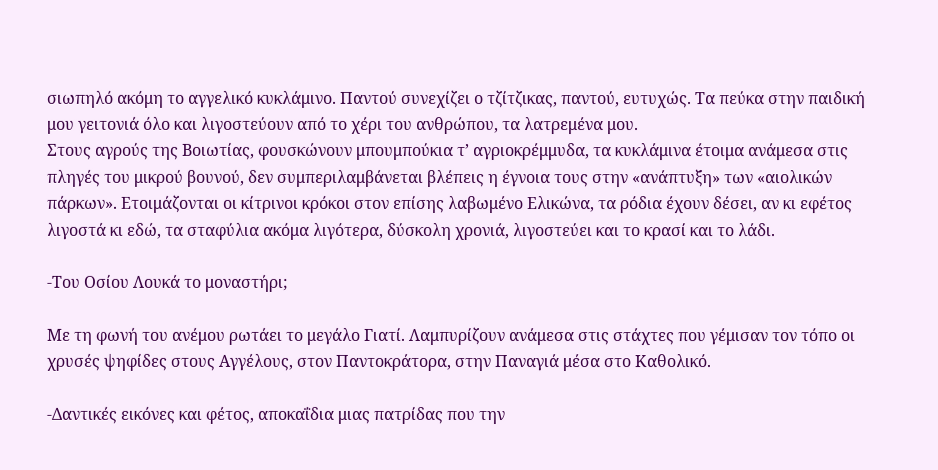σιωπηλό ακόμη το αγγελικό κυκλάμινο. Παντού συνεχίζει ο τζίτζικας, παντού, ευτυχώς. Τα πεύκα στην παιδική μου γειτονιά όλο και λιγοστεύουν από το χέρι του ανθρώπου, τα λατρεμένα μου.
Στους αγρούς της Βοιωτίας, φουσκώνουν μπουμπούκια τ’ αγριοκρέμμυδα, τα κυκλάμινα έτοιμα ανάμεσα στις πληγές του μικρού βουνού, δεν συμπεριλαμβάνεται βλέπεις η έγνοια τους στην «ανάπτυξη» των «αιολικών πάρκων». Ετοιμάζονται οι κίτρινοι κρόκοι στον επίσης λαβωμένο Ελικώνα, τα ρόδια έχουν δέσει, αν κι εφέτος λιγοστά κι εδώ, τα σταφύλια ακόμα λιγότερα, δύσκολη χρονιά, λιγοστεύει και το κρασί και το λάδι.

-Του Οσίου Λουκά το μοναστήρι;

Με τη φωνή του ανέμου ρωτάει το μεγάλο Γιατί. Λαμπυρίζουν ανάμεσα στις στάχτες που γέμισαν τον τόπο οι χρυσές ψηφίδες στους Αγγέλους, στον Παντοκράτορα, στην Παναγιά μέσα στο Καθολικό.

-Δαντικές εικόνες και φέτος, αποκαΐδια μιας πατρίδας που την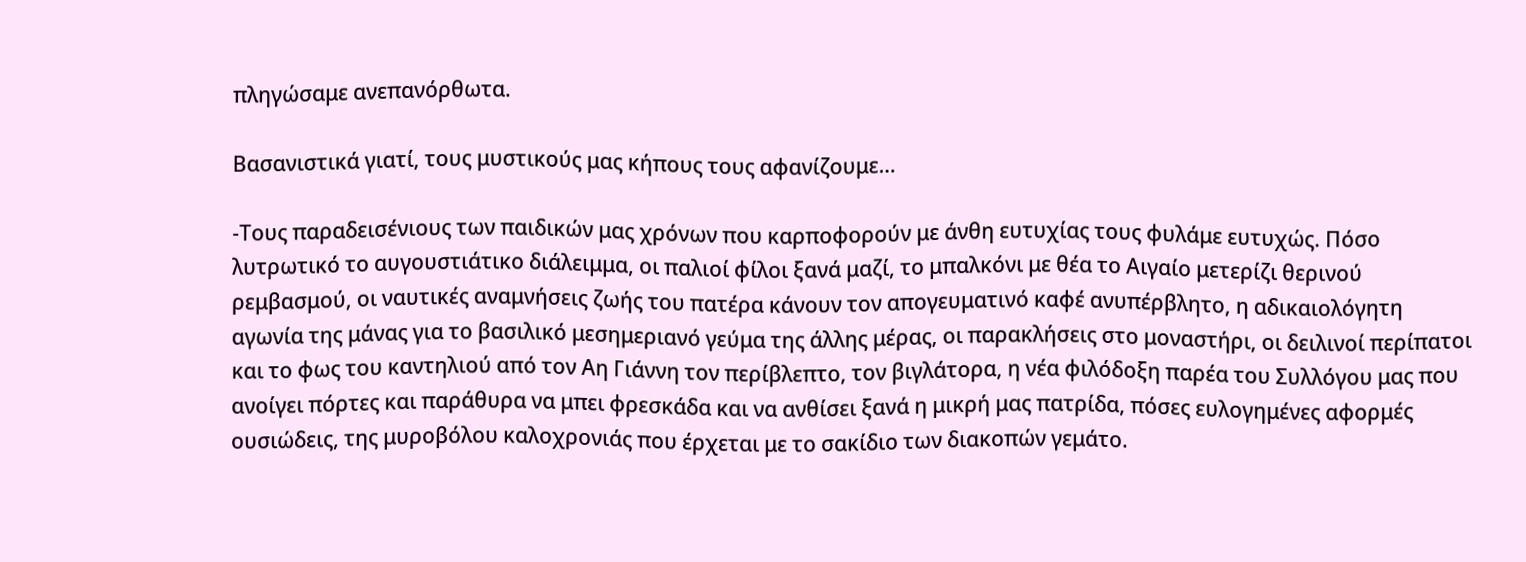πληγώσαμε ανεπανόρθωτα.

Βασανιστικά γιατί, τους μυστικούς μας κήπους τους αφανίζουμε…

-Τους παραδεισένιους των παιδικών μας χρόνων που καρποφορούν με άνθη ευτυχίας τους φυλάμε ευτυχώς. Πόσο λυτρωτικό το αυγουστιάτικο διάλειμμα, οι παλιοί φίλοι ξανά μαζί, το μπαλκόνι με θέα το Αιγαίο μετερίζι θερινού ρεμβασμού, οι ναυτικές αναμνήσεις ζωής του πατέρα κάνουν τον απογευματινό καφέ ανυπέρβλητο, η αδικαιολόγητη αγωνία της μάνας για το βασιλικό μεσημεριανό γεύμα της άλλης μέρας, οι παρακλήσεις στο μοναστήρι, οι δειλινοί περίπατοι και το φως του καντηλιού από τον Αη Γιάννη τον περίβλεπτο, τον βιγλάτορα, η νέα φιλόδοξη παρέα του Συλλόγου μας που ανοίγει πόρτες και παράθυρα να μπει φρεσκάδα και να ανθίσει ξανά η μικρή μας πατρίδα, πόσες ευλογημένες αφορμές ουσιώδεις, της μυροβόλου καλοχρονιάς που έρχεται με το σακίδιο των διακοπών γεμάτο.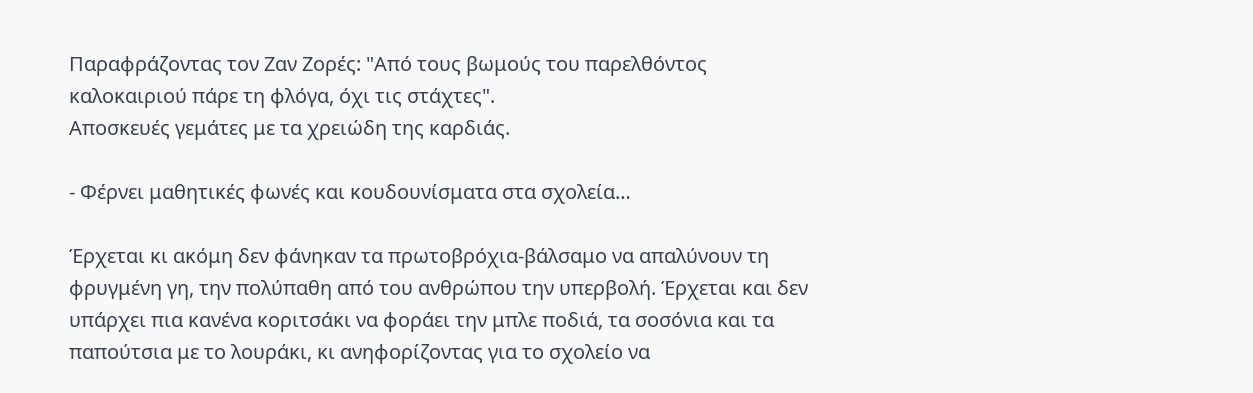Παραφράζοντας τον Ζαν Ζορές: "Από τους βωμούς του παρελθόντος καλοκαιριού πάρε τη φλόγα, όχι τις στάχτες".
Αποσκευές γεμάτες με τα χρειώδη της καρδιάς.

- Φέρνει μαθητικές φωνές και κουδουνίσματα στα σχολεία…

Έρχεται κι ακόμη δεν φάνηκαν τα πρωτοβρόχια-βάλσαμο να απαλύνουν τη φρυγμένη γη, την πολύπαθη από του ανθρώπου την υπερβολή. Έρχεται και δεν υπάρχει πια κανένα κοριτσάκι να φοράει την μπλε ποδιά, τα σοσόνια και τα παπούτσια με το λουράκι, κι ανηφορίζοντας για το σχολείο να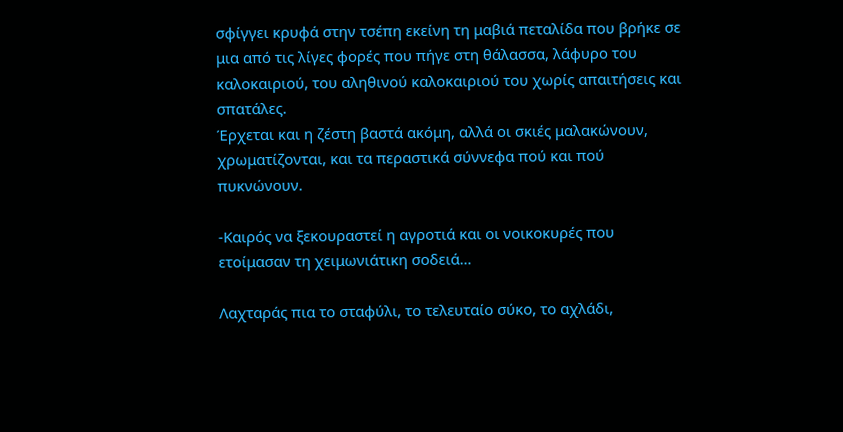σφίγγει κρυφά στην τσέπη εκείνη τη μαβιά πεταλίδα που βρήκε σε μια από τις λίγες φορές που πήγε στη θάλασσα, λάφυρο του καλοκαιριού, του αληθινού καλοκαιριού του χωρίς απαιτήσεις και σπατάλες.
Έρχεται και η ζέστη βαστά ακόμη, αλλά οι σκιές μαλακώνουν, χρωματίζονται, και τα περαστικά σύννεφα πού και πού πυκνώνουν.

-Καιρός να ξεκουραστεί η αγροτιά και οι νοικοκυρές που ετοίμασαν τη χειμωνιάτικη σοδειά…

Λαχταράς πια το σταφύλι, το τελευταίο σύκο, το αχλάδι,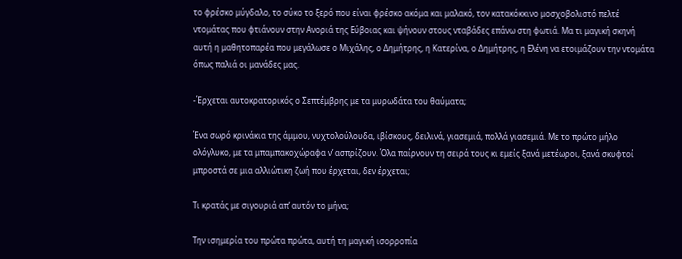το φρέσκο μύγδαλο, το σύκο το ξερό που είναι φρέσκο ακόμα και μαλακό, τον κατακόκκινο μοσχοβολιστό πελτέ ντομάτας που φτιάνουν στην Ανοριά της Εύβοιας και ψήνουν στους νταβάδες επάνω στη φωτιά. Μα τι μαγική σκηνή αυτή η μαθητοπαρέα που μεγάλωσε ο Μιχάλης, ο Δημήτρης, η Κατερίνα, ο Δημήτρης, η Ελένη να ετοιμάζουν την ντομάτα όπως παλιά οι μανάδες μας.

-Έρχεται αυτοκρατορικός ο Σεπτέμβρης με τα μυρωδάτα του θαύματα;

Ένα σωρό κρινάκια της άμμου, νυχτολούλουδα, ιβίσκους, δειλινά, γιασεμιά, πολλά γιασεμιά. Με το πρώτο μήλο ολόγλυκο, με τα μπαμπακοχώραφα ν’ ασπρίζουν. Όλα παίρνουν τη σειρά τους κι εμείς ξανά μετέωροι, ξανά σκυφτοί μπροστά σε μια αλλιώτικη ζωή που έρχεται, δεν έρχεται;

Τι κρατάς με σιγουριά απ’ αυτόν το μήνα;

Την ισημερία του πρώτα πρώτα, αυτή τη μαγική ισορροπία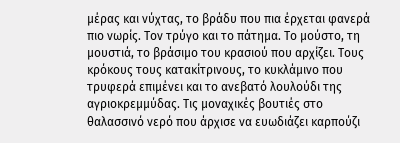μέρας και νύχτας, το βράδυ που πια έρχεται φανερά πιο νωρίς. Τον τρύγο και το πάτημα. Tο μούστο, τη μουστιά, το βράσιμο του κρασιού που αρχίζει. Τους κρόκους τους κατακίτρινους, το κυκλάμινο που τρυφερά επιμένει και το ανεβατό λουλούδι της αγριοκρεμμύδας. Τις μοναχικές βουτιές στο θαλασσινό νερό που άρχισε να ευωδιάζει καρπούζι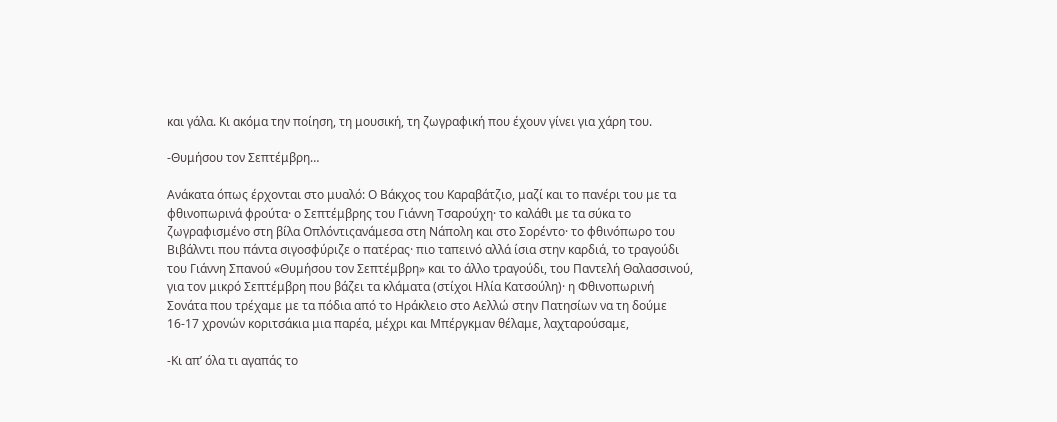και γάλα. Κι ακόμα την ποίηση, τη μουσική, τη ζωγραφική που έχουν γίνει για χάρη του.

-Θυμήσου τον Σεπτέμβρη…

Ανάκατα όπως έρχονται στο μυαλό: Ο Βάκχος του Καραβάτζιο, μαζί και το πανέρι του με τα φθινοπωρινά φρούτα· ο Σεπτέμβρης του Γιάννη Τσαρούχη· το καλάθι με τα σύκα το ζωγραφισμένο στη βίλα Οπλόντιςανάμεσα στη Νάπολη και στο Σορέντο· το φθινόπωρο του Βιβάλντι που πάντα σιγοσφύριζε ο πατέρας· πιο ταπεινό αλλά ίσια στην καρδιά, το τραγούδι του Γιάννη Σπανού «Θυμήσου τον Σεπτέμβρη» και το άλλο τραγούδι, του Παντελή Θαλασσινού, για τον μικρό Σεπτέμβρη που βάζει τα κλάματα (στίχοι Ηλία Κατσούλη)· η Φθινοπωρινή Σονάτα που τρέχαμε με τα πόδια από το Ηράκλειο στο Αελλώ στην Πατησίων να τη δούμε 16-17 χρονών κοριτσάκια μια παρέα, μέχρι και Μπέργκμαν θέλαμε, λαχταρούσαμε,

-Κι απ’ όλα τι αγαπάς το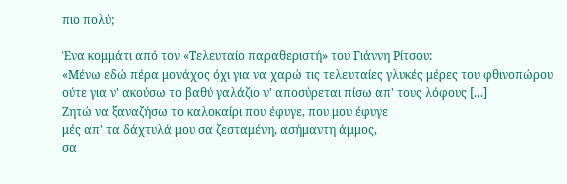πιο πολύ;

Ένα κομμάτι από τον «Τελευταίο παραθεριστή» του Γιάννη Ρίτσου:
«Μένω εδώ πέρα μονάχος όχι για να χαρώ τις τελευταίες γλυκές μέρες του φθινοπώρου
ούτε για ν' ακούσω το βαθύ γαλάζιο ν' αποσύρεται πίσω απ' τους λόφους [...]
Ζητώ να ξαναζήσω το καλοκαίρι που έφυγε, που μου έφυγε
μές απ' τα δάχτυλά μου σα ζεσταμένη, ασήμαντη άμμος,
σα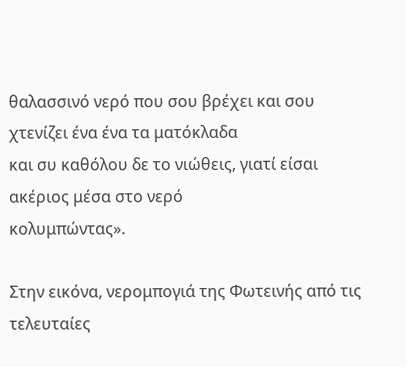θαλασσινό νερό που σου βρέχει και σου χτενίζει ένα ένα τα ματόκλαδα
και συ καθόλου δε το νιώθεις, γιατί είσαι ακέριος μέσα στο νερό
κολυμπώντας».

Στην εικόνα, νερομπογιά της Φωτεινής από τις τελευταίες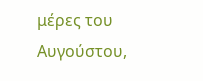μέρες του Αυγούστου,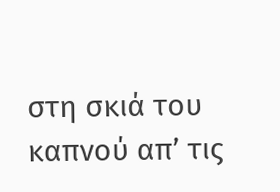στη σκιά του καπνού απ’ τις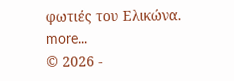φωτιές του Ελικώνα.
more...
© 2026 -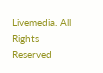Livemedia. All Rights Reserved